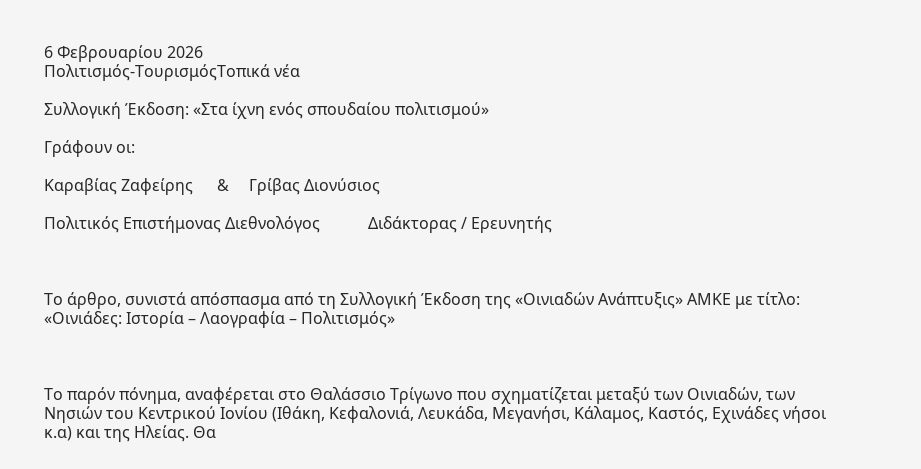6 Φεβρουαρίου 2026
Πολιτισμός-ΤουρισμόςΤοπικά νέα

Συλλογική Έκδοση: «Στα ίχνη ενός σπουδαίου πολιτισμού»

Γράφουν οι:

Καραβίας Ζαφείρης      &     Γρίβας Διονύσιος

Πολιτικός Επιστήμονας Διεθνολόγος            Διδάκτορας / Ερευνητής



Το άρθρο, συνιστά απόσπασμα από τη Συλλογική Έκδοση της «Οινιαδών Ανάπτυξις» ΑΜΚΕ με τίτλο: «Οινιάδες: Ιστορία – Λαογραφία – Πολιτισμός»



Το παρόν πόνημα, αναφέρεται στο Θαλάσσιο Τρίγωνο που σχηματίζεται μεταξύ των Οινιαδών, των Νησιών του Κεντρικού Ιονίου (Ιθάκη, Κεφαλονιά, Λευκάδα, Μεγανήσι, Κάλαμος, Καστός, Εχινάδες νήσοι κ.α) και της Ηλείας. Θα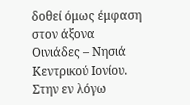δοθεί όμως έμφαση στον άξονα Οινιάδες – Νησιά Κεντρικού Ιονίου. Στην εν λόγω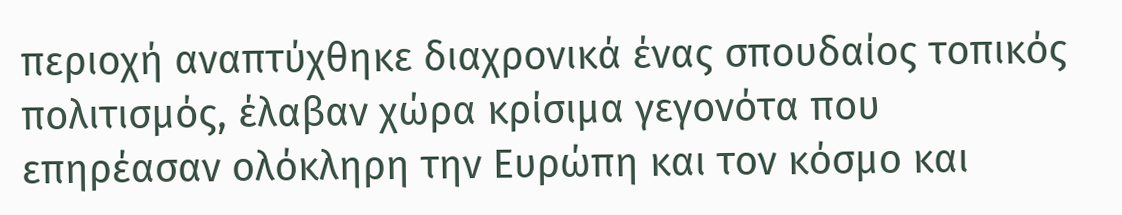περιοχή αναπτύχθηκε διαχρονικά ένας σπουδαίος τοπικός πολιτισμός, έλαβαν χώρα κρίσιμα γεγονότα που επηρέασαν ολόκληρη την Ευρώπη και τον κόσμο και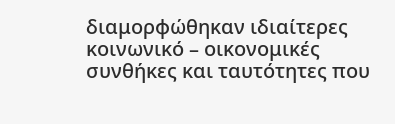διαμορφώθηκαν ιδιαίτερες κοινωνικό – οικονομικές συνθήκες και ταυτότητες που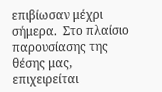επιβίωσαν μέχρι σήμερα.  Στο πλαίσιο παρουσίασης της θέσης μας, επιχειρείται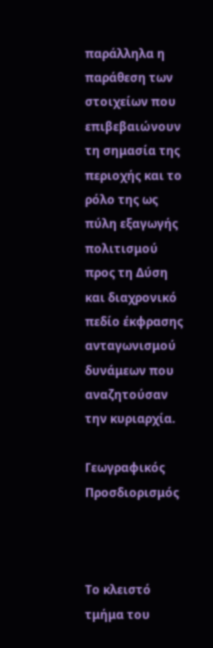παράλληλα η παράθεση των στοιχείων που επιβεβαιώνουν τη σημασία της περιοχής και το ρόλο της ως πύλη εξαγωγής πολιτισμού προς τη Δύση και διαχρονικό πεδίο έκφρασης ανταγωνισμού δυνάμεων που αναζητούσαν την κυριαρχία.

Γεωγραφικός Προσδιορισμός



Το κλειστό τμήμα του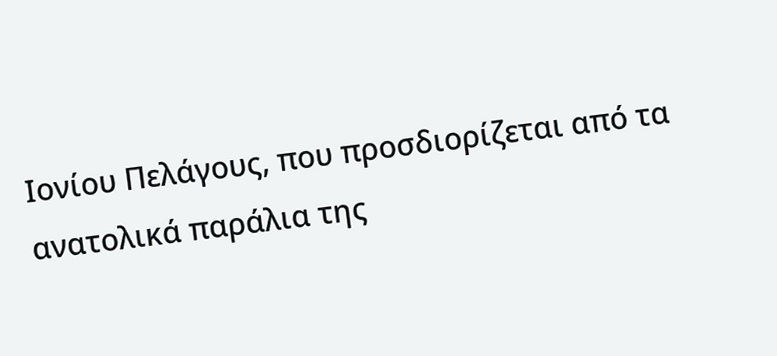Ιονίου Πελάγους, που προσδιορίζεται από τα ανατολικά παράλια της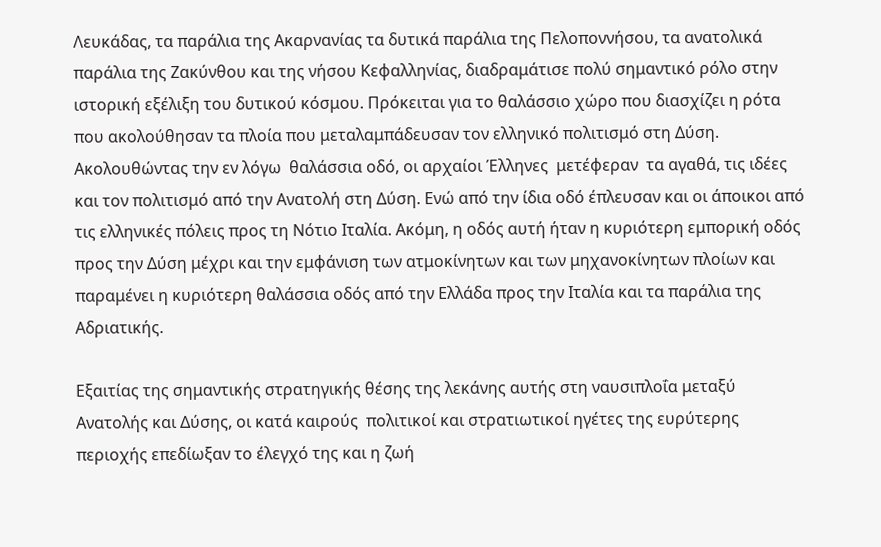Λευκάδας, τα παράλια της Ακαρνανίας τα δυτικά παράλια της Πελοποννήσου, τα ανατολικά παράλια της Ζακύνθου και της νήσου Κεφαλληνίας, διαδραμάτισε πολύ σημαντικό ρόλο στην ιστορική εξέλιξη του δυτικού κόσμου. Πρόκειται για το θαλάσσιο χώρο που διασχίζει η ρότα που ακολούθησαν τα πλοία που μεταλαμπάδευσαν τον ελληνικό πολιτισμό στη Δύση. Ακολουθώντας την εν λόγω  θαλάσσια οδό, οι αρχαίοι Έλληνες  μετέφεραν  τα αγαθά, τις ιδέες και τον πολιτισμό από την Ανατολή στη Δύση. Ενώ από την ίδια οδό έπλευσαν και οι άποικοι από τις ελληνικές πόλεις προς τη Νότιο Ιταλία. Ακόμη, η οδός αυτή ήταν η κυριότερη εμπορική οδός προς την Δύση μέχρι και την εμφάνιση των ατμοκίνητων και των μηχανοκίνητων πλοίων και παραμένει η κυριότερη θαλάσσια οδός από την Ελλάδα προς την Ιταλία και τα παράλια της Αδριατικής.

Εξαιτίας της σημαντικής στρατηγικής θέσης της λεκάνης αυτής στη ναυσιπλοΐα μεταξύ Ανατολής και Δύσης, οι κατά καιρούς  πολιτικοί και στρατιωτικοί ηγέτες της ευρύτερης περιοχής επεδίωξαν το έλεγχό της και η ζωή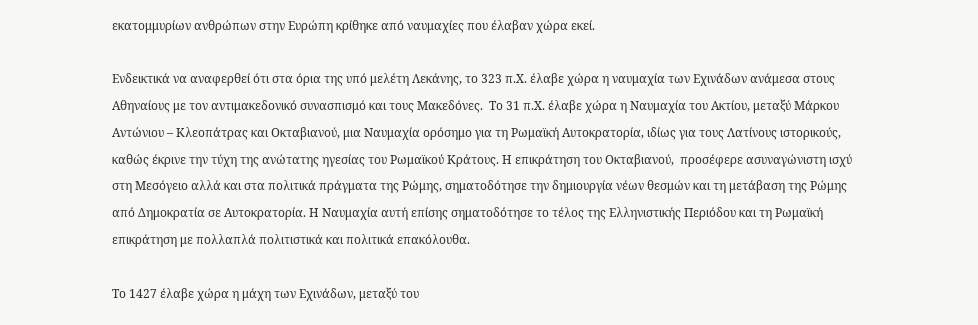εκατομμυρίων ανθρώπων στην Ευρώπη κρίθηκε από ναυμαχίες που έλαβαν χώρα εκεί.

Ενδεικτικά να αναφερθεί ότι στα όρια της υπό μελέτη Λεκάνης, το 323 π.Χ. έλαβε χώρα η ναυμαχία των Εχινάδων ανάμεσα στους Αθηναίους με τον αντιμακεδονικό συνασπισμό και τους Μακεδόνες.  Το 31 π.Χ. έλαβε χώρα η Ναυμαχία του Ακτίου, μεταξύ Μάρκου Αντώνιου – Κλεοπάτρας και Οκταβιανού, μια Ναυμαχία ορόσημο για τη Ρωμαϊκή Αυτοκρατορία, ιδίως για τους Λατίνους ιστορικούς, καθώς έκρινε την τύχη της ανώτατης ηγεσίας του Ρωμαϊκού Κράτους. Η επικράτηση του Οκταβιανού,  προσέφερε ασυναγώνιστη ισχύ στη Μεσόγειο αλλά και στα πολιτικά πράγματα της Ρώμης, σηματοδότησε την δημιουργία νέων θεσμών και τη μετάβαση της Ρώμης από Δημοκρατία σε Αυτοκρατορία. Η Ναυμαχία αυτή επίσης σηματοδότησε το τέλος της Ελληνιστικής Περιόδου και τη Ρωμαϊκή  επικράτηση με πολλαπλά πολιτιστικά και πολιτικά επακόλουθα.

Το 1427 έλαβε χώρα η μάχη των Εχινάδων, μεταξύ του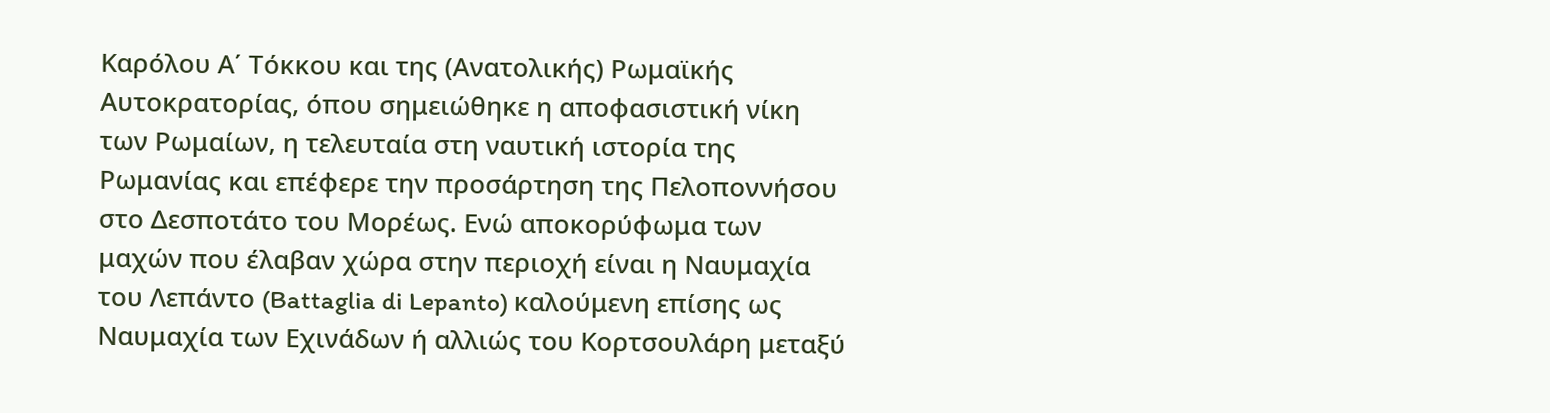Καρόλου Α΄ Τόκκου και της (Ανατολικής) Ρωμαϊκής Αυτοκρατορίας, όπου σημειώθηκε η αποφασιστική νίκη των Ρωμαίων, η τελευταία στη ναυτική ιστορία της Ρωμανίας και επέφερε την προσάρτηση της Πελοποννήσου στο Δεσποτάτο του Μορέως. Ενώ αποκορύφωμα των μαχών που έλαβαν χώρα στην περιοχή είναι η Ναυμαχία του Λεπάντο (Battaglia di Lepanto) καλούμενη επίσης ως Ναυμαχία των Εχινάδων ή αλλιώς του Κορτσουλάρη μεταξύ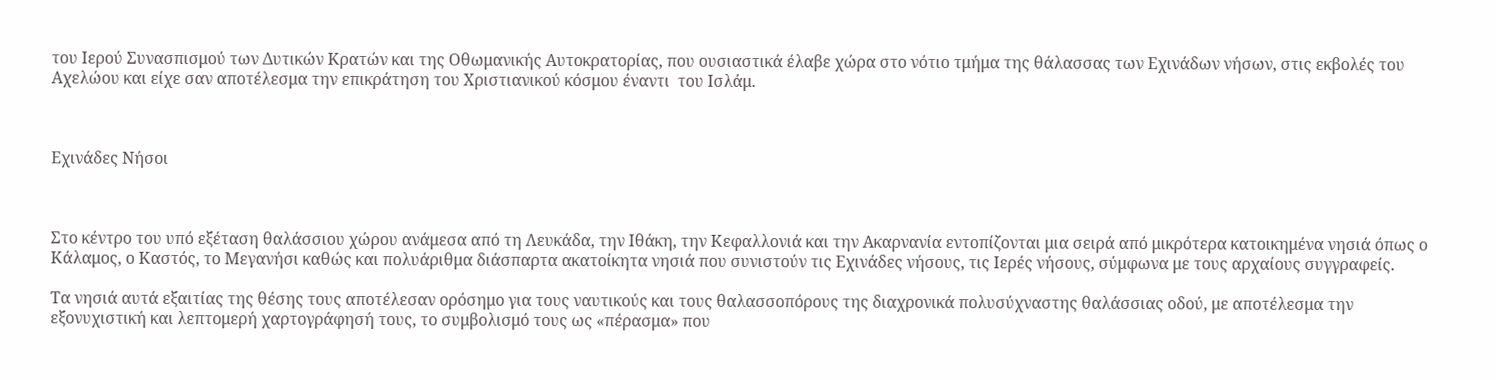του Ιερού Συνασπισμού των Δυτικών Κρατών και της Οθωμανικής Αυτοκρατορίας, που ουσιαστικά έλαβε χώρα στο νότιο τμήμα της θάλασσας των Εχινάδων νήσων, στις εκβολές του Αχελώου και είχε σαν αποτέλεσμα την επικράτηση του Χριστιανικού κόσμου έναντι  του Ισλάμ.



Εχινάδες Νήσοι



Στο κέντρο του υπό εξέταση θαλάσσιου χώρου ανάμεσα από τη Λευκάδα, την Ιθάκη, την Κεφαλλονιά και την Ακαρνανία εντοπίζονται μια σειρά από μικρότερα κατοικημένα νησιά όπως ο Κάλαμος, ο Καστός, το Μεγανήσι καθώς και πολυάριθμα διάσπαρτα ακατοίκητα νησιά που συνιστούν τις Εχινάδες νήσους, τις Ιερές νήσους, σύμφωνα με τους αρχαίους συγγραφείς.

Τα νησιά αυτά εξαιτίας της θέσης τους αποτέλεσαν ορόσημο για τους ναυτικούς και τους θαλασσοπόρους της διαχρονικά πολυσύχναστης θαλάσσιας οδού, με αποτέλεσμα την εξονυχιστική και λεπτομερή χαρτογράφησή τους, το συμβολισμό τους ως «πέρασμα» που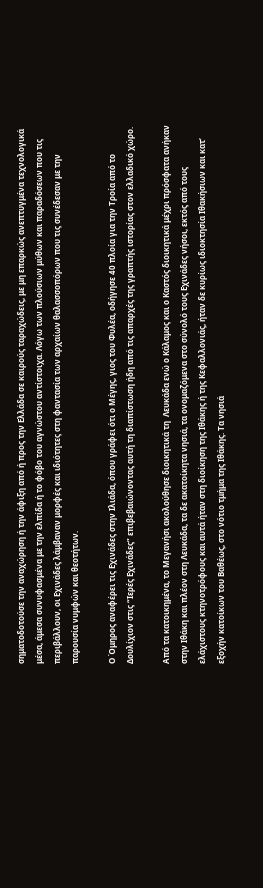σηματοδοτούσε την αναχώρηση ή την άφιξη από ή προς την Ελλάδα σε καιρούς ταραχώδεις, με μη επαρκώς ανεπτυγμένα τεχνολογικά μέσα, άμεσα συνυφασμένα με την ελπίδα ή το φόβο του αγνώστου αντίστοιχα. Λόγω των πλούσιων μύθων και παραδόσεων που τις περιβάλλουν, οι Εχινάδες λάμβαναν μορφές και ιδιότητες στη φαντασία των αρχαίων θαλασσοπόρων που τις συνέδεσαν με την παρουσία νυμφών και θεοτήτων.

Ο Όμηρος αναφέρει τις Εχινάδες στην Ιλιάδα, όπου γράφει ότι ο Μέγης, γιος του Φυλέα, οδήγησε 40 πλοία για την Τροία από το Δουλίχιον στις “Ιερές Εχινάδες” επιβεβαιώνοντας αυτή τη διαπίστωση ήδη από τις απαρχές της γραπτής ιστορίας στον ελλαδικό χώρο.

Από τα κατοικημένα, το Μεγανήσι ακολούθησε διοικητικά τη  Λευκάδα ενώ ο Κάλαμος και ο Καστός διοικητικά μέχρι πρόσφατα ανήκαν στην Ιθάκη και πλέον στη Λευκάδα, τα δε ακατοίκητα νησιά, τα ονομαζόμενα στο σύνολό τους Εχινάδες νήσοι, εκτός από τους ελάχιστους κτηνοτρόφους και αυτά ήταν στη διοίκηση της Ιθάκης ή της Κεφαλλονιάς, ήταν δε κυρίως ιδιοκτησία Ιθακήσιων και κατ’ εξοχήν κατοίκων του Βαθέως, στο νότιο τμήμα της Ιθάκης. Τα νησιά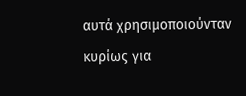αυτά χρησιμοποιούνταν κυρίως για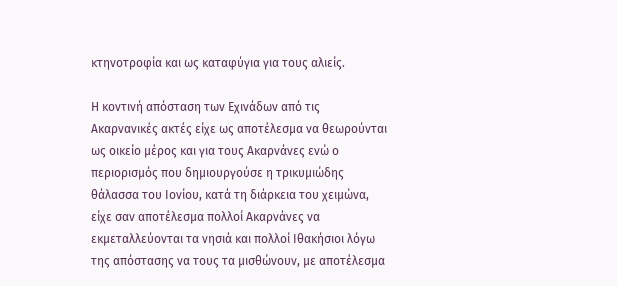κτηνοτροφία και ως καταφύγια για τους αλιείς.

Η κοντινή απόσταση των Εχινάδων από τις Ακαρνανικές ακτές είχε ως αποτέλεσμα να θεωρούνται ως οικείο μέρος και για τους Ακαρνάνες ενώ ο περιορισμός που δημιουργούσε η τρικυμιώδης θάλασσα του Ιονίου, κατά τη διάρκεια του χειμώνα, είχε σαν αποτέλεσμα πολλοί Ακαρνάνες να εκμεταλλεύονται τα νησιά και πολλοί Ιθακήσιοι λόγω της απόστασης να τους τα μισθώνουν, με αποτέλεσμα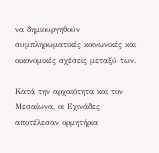να δημιουργηθούν συμπληρωματικές κοινωνικές και οικονομικές σχέσεις μεταξύ των.

Κατά την αρχαιότητα και τον Μεσαίωνα, οι Εχινάδες αποτέλεσαν ορμητήρια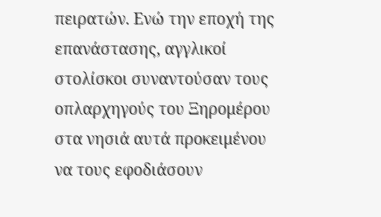πειρατών. Ενώ την εποχή της επανάστασης, αγγλικοί στολίσκοι συναντούσαν τους οπλαρχηγούς του Ξηρομέρου στα νησιά αυτά προκειμένου να τους εφοδιάσουν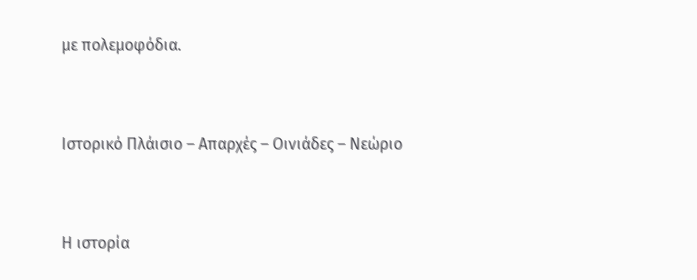με πολεμοφόδια.



Ιστορικό Πλάισιο – Απαρχές – Οινιάδες – Νεώριο



Η ιστορία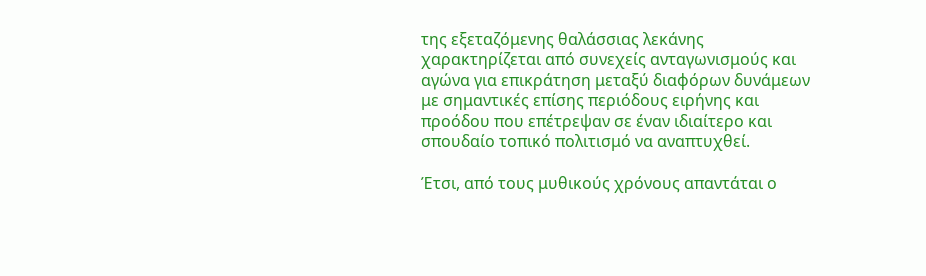της εξεταζόμενης θαλάσσιας λεκάνης χαρακτηρίζεται από συνεχείς ανταγωνισμούς και αγώνα για επικράτηση μεταξύ διαφόρων δυνάμεων με σημαντικές επίσης περιόδους ειρήνης και προόδου που επέτρεψαν σε έναν ιδιαίτερο και σπουδαίο τοπικό πολιτισμό να αναπτυχθεί.

Έτσι, από τους μυθικούς χρόνους απαντάται ο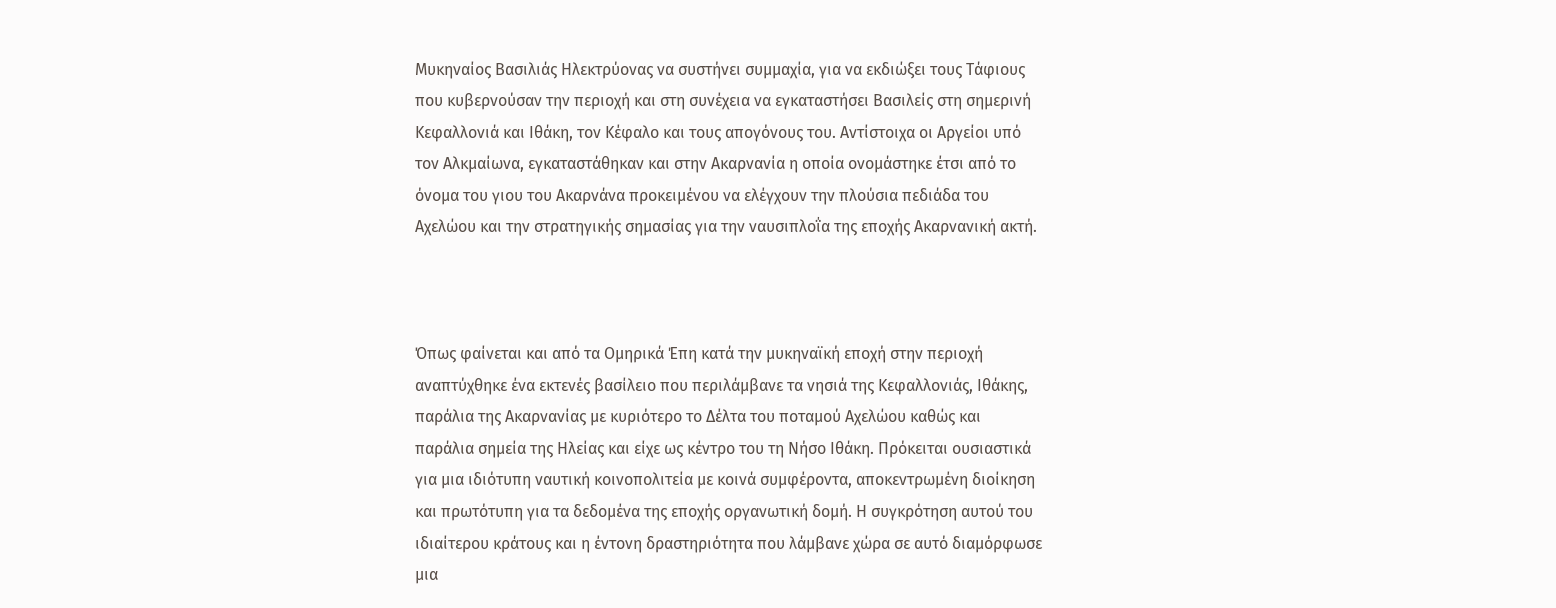Μυκηναίος Βασιλιάς Ηλεκτρύονας να συστήνει συμμαχία, για να εκδιώξει τους Τάφιους που κυβερνούσαν την περιοχή και στη συνέχεια να εγκαταστήσει Βασιλείς στη σημερινή Κεφαλλονιά και Ιθάκη, τον Κέφαλο και τους απογόνους του. Αντίστοιχα οι Αργείοι υπό τον Αλκμαίωνα, εγκαταστάθηκαν και στην Ακαρνανία η οποία ονομάστηκε έτσι από το όνομα του γιου του Ακαρνάνα προκειμένου να ελέγχουν την πλούσια πεδιάδα του Αχελώου και την στρατηγικής σημασίας για την ναυσιπλοΐα της εποχής Ακαρνανική ακτή.



Όπως φαίνεται και από τα Ομηρικά Έπη κατά την μυκηναϊκή εποχή στην περιοχή αναπτύχθηκε ένα εκτενές βασίλειο που περιλάμβανε τα νησιά της Κεφαλλονιάς, Ιθάκης, παράλια της Ακαρνανίας με κυριότερο το Δέλτα του ποταμού Αχελώου καθώς και παράλια σημεία της Ηλείας και είχε ως κέντρο του τη Νήσο Ιθάκη. Πρόκειται ουσιαστικά για μια ιδιότυπη ναυτική κοινοπολιτεία με κοινά συμφέροντα, αποκεντρωμένη διοίκηση και πρωτότυπη για τα δεδομένα της εποχής οργανωτική δομή. Η συγκρότηση αυτού του ιδιαίτερου κράτους και η έντονη δραστηριότητα που λάμβανε χώρα σε αυτό διαμόρφωσε μια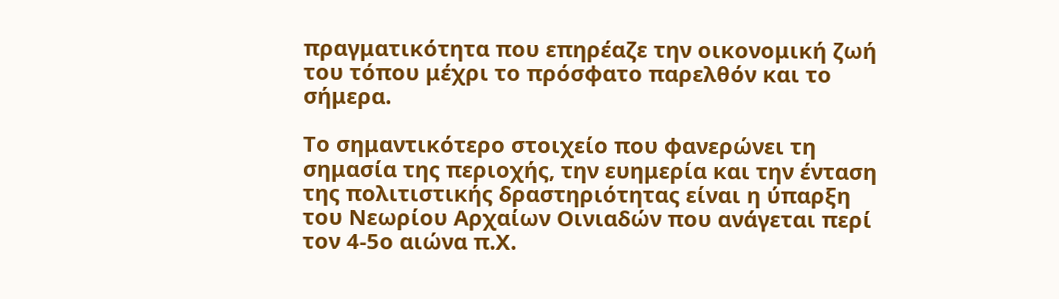πραγματικότητα που επηρέαζε την οικονομική ζωή του τόπου μέχρι το πρόσφατο παρελθόν και το σήμερα.

Το σημαντικότερο στοιχείο που φανερώνει τη σημασία της περιοχής, την ευημερία και την ένταση της πολιτιστικής δραστηριότητας είναι η ύπαρξη τoυ Νεωρίου Αρχαίων Οινιαδών που ανάγεται περί τον 4-5ο αιώνα π.Χ.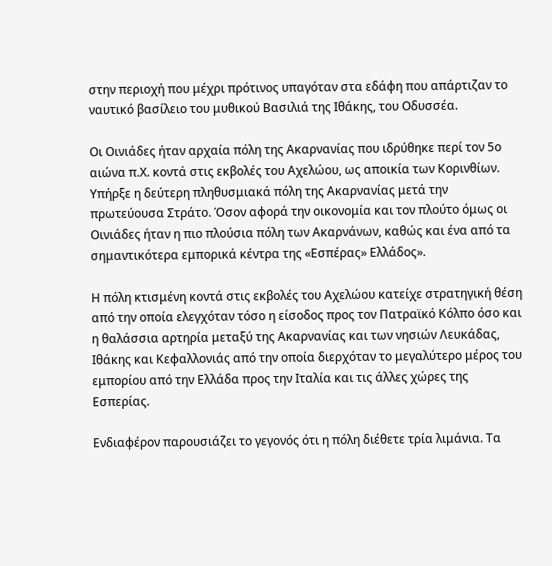στην περιοχή που μέχρι πρότινος υπαγόταν στα εδάφη που απάρτιζαν το ναυτικό βασίλειο του μυθικού Βασιλιά της Ιθάκης, του Οδυσσέα.

Οι Οινιάδες ήταν αρχαία πόλη της Ακαρνανίας που ιδρύθηκε περί τον 5ο αιώνα π.Χ. κοντά στις εκβολές του Αχελώου, ως αποικία των Κορινθίων. Υπήρξε η δεύτερη πληθυσμιακά πόλη της Ακαρνανίας μετά την πρωτεύουσα Στράτο. Όσον αφορά την οικονομία και τον πλούτο όμως οι Οινιάδες ήταν η πιο πλούσια πόλη των Ακαρνάνων, καθώς και ένα από τα σημαντικότερα εμπορικά κέντρα της «Εσπέρας» Ελλάδος».

Η πόλη κτισμένη κοντά στις εκβολές του Αχελώου κατείχε στρατηγική θέση από την οποία ελεγχόταν τόσο η είσοδος προς τον Πατραϊκό Κόλπο όσο και η θαλάσσια αρτηρία μεταξύ της Ακαρνανίας και των νησιών Λευκάδας, Ιθάκης και Κεφαλλονιάς από την οποία διερχόταν το μεγαλύτερο μέρος του εμπορίου από την Ελλάδα προς την Ιταλία και τις άλλες χώρες της Εσπερίας.

Ενδιαφέρον παρουσιάζει το γεγονός ότι η πόλη διέθετε τρία λιμάνια. Τα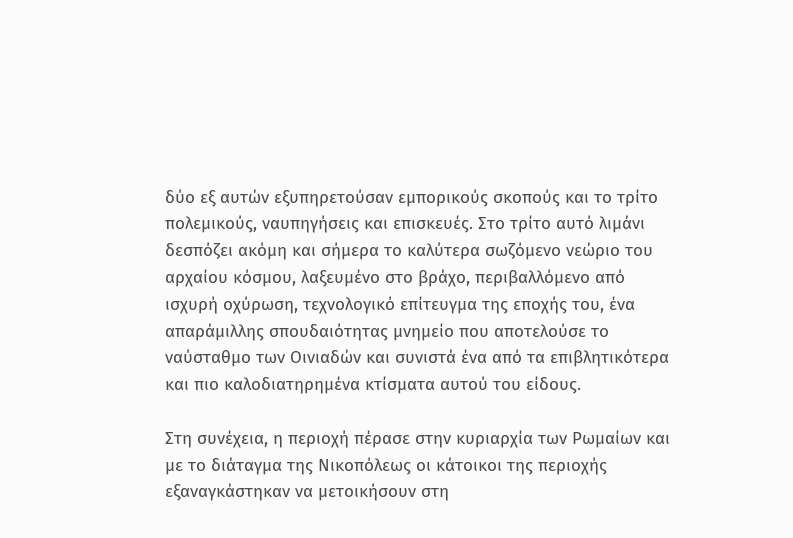δύο εξ αυτών εξυπηρετούσαν εμπορικούς σκοπούς και το τρίτο πολεμικούς, ναυπηγήσεις και επισκευές. Στο τρίτο αυτό λιμάνι δεσπόζει ακόμη και σήμερα το καλύτερα σωζόμενο νεώριο του αρχαίου κόσμου, λαξευμένο στο βράχο, περιβαλλόμενο από ισχυρή οχύρωση, τεχνολογικό επίτευγμα της εποχής του, ένα απαράμιλλης σπουδαιότητας μνημείο που αποτελούσε το ναύσταθμο των Οινιαδών και συνιστά ένα από τα επιβλητικότερα και πιο καλοδιατηρημένα κτίσματα αυτού του είδους.

Στη συνέχεια, η περιοχή πέρασε στην κυριαρχία των Ρωμαίων και με το διάταγμα της Νικοπόλεως οι κάτοικοι της περιοχής εξαναγκάστηκαν να μετοικήσουν στη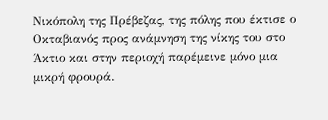Νικόπολη της Πρέβεζας, της πόλης που έκτισε ο Οκταβιανός προς ανάμνηση της νίκης του στο Άκτιο και στην περιοχή παρέμεινε μόνο μια μικρή φρουρά.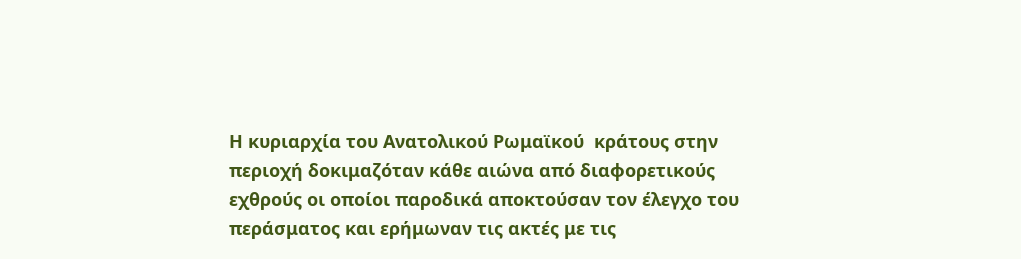Η κυριαρχία του Ανατολικού Ρωμαϊκού  κράτους στην περιοχή δοκιμαζόταν κάθε αιώνα από διαφορετικούς εχθρούς οι οποίοι παροδικά αποκτούσαν τον έλεγχο του περάσματος και ερήμωναν τις ακτές με τις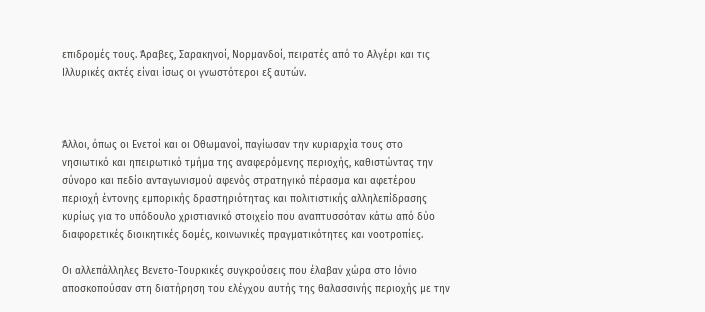επιδρομές τους. Άραβες, Σαρακηνοί, Νορμανδοί, πειρατές από το Αλγέρι και τις Ιλλυρικές ακτές είναι ίσως οι γνωστότεροι εξ αυτών.



Άλλοι, όπως οι Ενετοί και οι Οθωμανοί, παγίωσαν την κυριαρχία τους στο νησιωτικό και ηπειρωτικό τμήμα της αναφερόμενης περιοχής, καθιστώντας την σύνορο και πεδίο ανταγωνισμού αφενός στρατηγικό πέρασμα και αφετέρου περιοχή έντονης εμπορικής δραστηριότητας και πολιτιστικής αλληλεπίδρασης κυρίως για το υπόδουλο χριστιανικό στοιχείο που αναπτυσσόταν κάτω από δύο διαφορετικές διοικητικές δομές, κοινωνικές πραγματικότητες και νοοτροπίες.

Οι αλλεπάλληλες Βενετο-Τουρκικές συγκρούσεις που έλαβαν χώρα στο Ιόνιο αποσκοπούσαν στη διατήρηση του ελέγχου αυτής της θαλασσινής περιοχής με την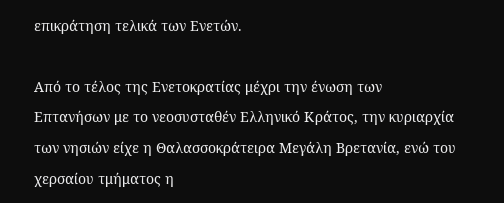επικράτηση τελικά των Ενετών.

Από το τέλος της Ενετοκρατίας μέχρι την ένωση των Επτανήσων με το νεοσυσταθέν Ελληνικό Κράτος, την κυριαρχία των νησιών είχε η Θαλασσοκράτειρα Μεγάλη Βρετανία, ενώ του χερσαίου τμήματος η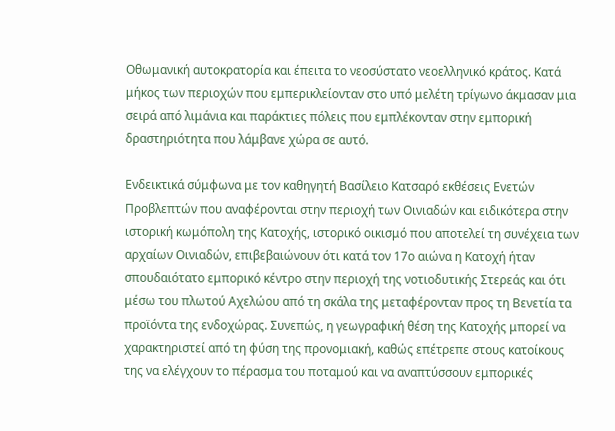Οθωμανική αυτοκρατορία και έπειτα το νεοσύστατο νεοελληνικό κράτος. Κατά μήκος των περιοχών που εμπερικλείονταν στο υπό μελέτη τρίγωνο άκμασαν μια σειρά από λιμάνια και παράκτιες πόλεις που εμπλέκονταν στην εμπορική δραστηριότητα που λάμβανε χώρα σε αυτό.

Ενδεικτικά σύμφωνα με τον καθηγητή Βασίλειο Κατσαρό εκθέσεις Ενετών Προβλεπτών που αναφέρονται στην περιοχή των Οινιαδών και ειδικότερα στην ιστορική κωμόπολη της Κατοχής, ιστορικό οικισμό που αποτελεί τη συνέχεια των αρχαίων Οινιαδών, επιβεβαιώνουν ότι κατά τον 17ο αιώνα η Κατοχή ήταν σπουδαιότατο εμπορικό κέντρο στην περιοχή της νοτιοδυτικής Στερεάς και ότι μέσω του πλωτού Αχελώου από τη σκάλα της μεταφέρονταν προς τη Βενετία τα προϊόντα της ενδοχώρας. Συνεπώς, η γεωγραφική θέση της Κατοχής μπορεί να χαρακτηριστεί από τη φύση της προνομιακή, καθώς επέτρεπε στους κατοίκους της να ελέγχουν το πέρασμα του ποταμού και να αναπτύσσουν εμπορικές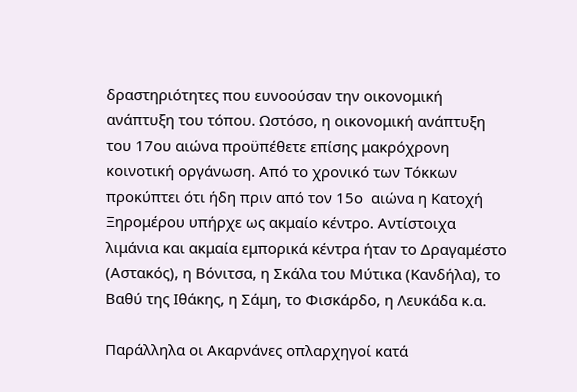δραστηριότητες που ευνοούσαν την οικονομική ανάπτυξη του τόπου. Ωστόσο, η οικονομική ανάπτυξη του 17ου αιώνα προϋπέθετε επίσης μακρόχρονη κοινοτική οργάνωση. Από το χρονικό των Τόκκων προκύπτει ότι ήδη πριν από τον 15ο  αιώνα η Κατοχή Ξηρομέρου υπήρχε ως ακμαίο κέντρο. Αντίστοιχα λιμάνια και ακμαία εμπορικά κέντρα ήταν το Δραγαμέστο (Αστακός), η Βόνιτσα, η Σκάλα του Μύτικα (Κανδήλα), το Βαθύ της Ιθάκης, η Σάμη, το Φισκάρδο, η Λευκάδα κ.α.

Παράλληλα οι Ακαρνάνες οπλαρχηγοί κατά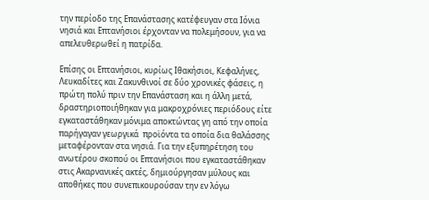την περίοδο της Επανάστασης κατέφευγαν στα Ιόνια νησιά και Επτανήσιοι έρχονταν να πολεμήσουν, για να απελευθερωθεί η πατρίδα.

Επίσης οι Επτανήσιοι, κυρίως Ιθακήσιοι, Κεφαλήνες, Λευκαδίτες και Ζακυνθινοί σε δύο χρονικές φάσεις, η πρώτη πολύ πριν την Επανάσταση και η άλλη μετά, δραστηριοποιήθηκαν για μακροχρόνιες περιόδους είτε εγκαταστάθηκαν μόνιμα αποκτώντας γη από την οποία παρήγαγαν γεωργικά  προϊόντα τα οποία δια θαλάσσης μεταφέρονταν στα νησιά. Για την εξυπηρέτηση του ανωτέρου σκοπού οι Επτανήσιοι που εγκαταστάθηκαν στις Ακαρνανικές ακτές, δημιούργησαν μύλους και αποθήκες που συνεπικουρούσαν την εν λόγω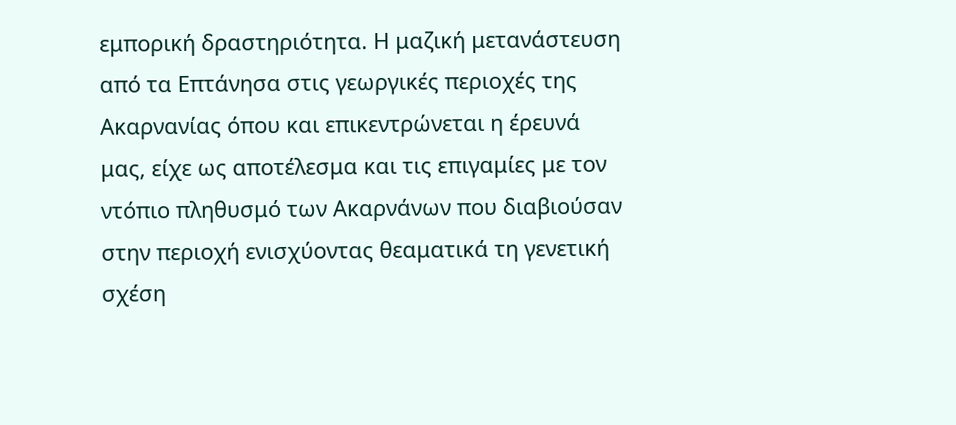εμπορική δραστηριότητα. Η μαζική μετανάστευση από τα Επτάνησα στις γεωργικές περιοχές της Ακαρνανίας όπου και επικεντρώνεται η έρευνά μας, είχε ως αποτέλεσμα και τις επιγαμίες με τον ντόπιο πληθυσμό των Ακαρνάνων που διαβιούσαν στην περιοχή ενισχύοντας θεαματικά τη γενετική σχέση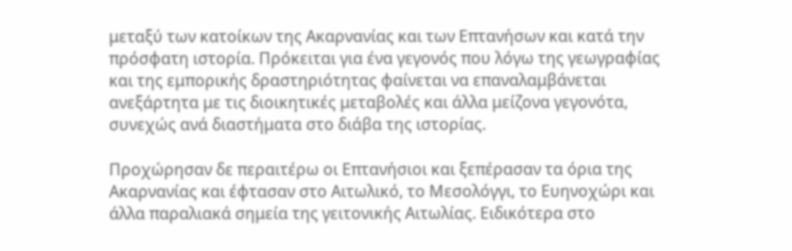μεταξύ των κατοίκων της Ακαρνανίας και των Επτανήσων και κατά την πρόσφατη ιστορία. Πρόκειται για ένα γεγονός που λόγω της γεωγραφίας και της εμπορικής δραστηριότητας φαίνεται να επαναλαμβάνεται ανεξάρτητα με τις διοικητικές μεταβολές και άλλα μείζονα γεγονότα, συνεχώς ανά διαστήματα στο διάβα της ιστορίας.

Προχώρησαν δε περαιτέρω οι Επτανήσιοι και ξεπέρασαν τα όρια της Ακαρνανίας και έφτασαν στο Αιτωλικό, το Μεσολόγγι, το Ευηνοχώρι και άλλα παραλιακά σημεία της γειτονικής Αιτωλίας. Ειδικότερα στο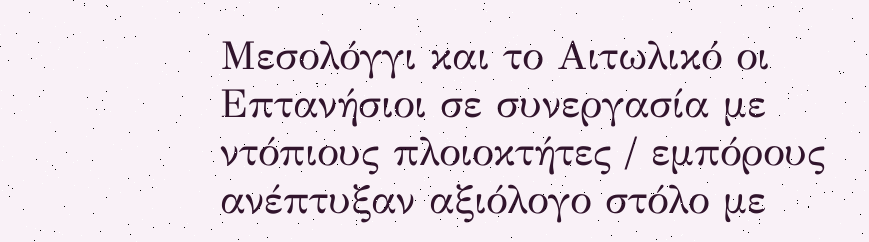Μεσολόγγι και το Αιτωλικό οι Επτανήσιοι σε συνεργασία με ντόπιους πλοιοκτήτες / εμπόρους  ανέπτυξαν αξιόλογο στόλο με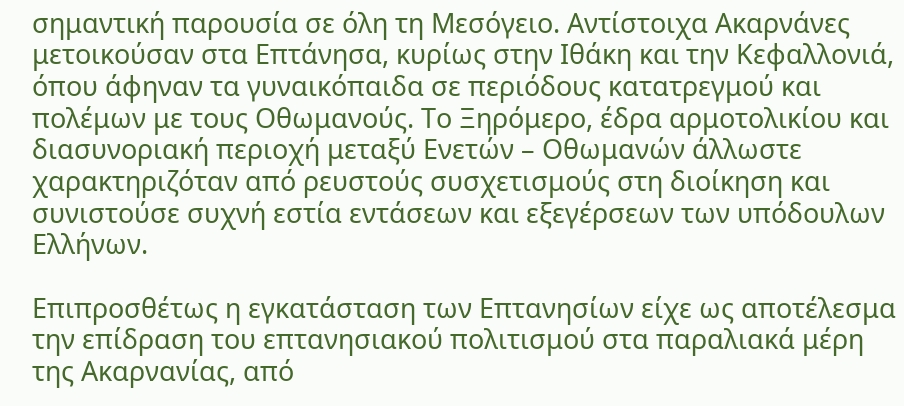σημαντική παρουσία σε όλη τη Μεσόγειο. Αντίστοιχα Ακαρνάνες μετοικούσαν στα Επτάνησα, κυρίως στην Ιθάκη και την Κεφαλλονιά, όπου άφηναν τα γυναικόπαιδα σε περιόδους κατατρεγμού και πολέμων με τους Οθωμανούς. Το Ξηρόμερο, έδρα αρμοτολικίου και διασυνοριακή περιοχή μεταξύ Ενετών – Οθωμανών άλλωστε χαρακτηριζόταν από ρευστούς συσχετισμούς στη διοίκηση και συνιστούσε συχνή εστία εντάσεων και εξεγέρσεων των υπόδουλων Ελλήνων.

Επιπροσθέτως η εγκατάσταση των Επτανησίων είχε ως αποτέλεσμα  την επίδραση του επτανησιακού πολιτισμού στα παραλιακά μέρη της Ακαρνανίας, από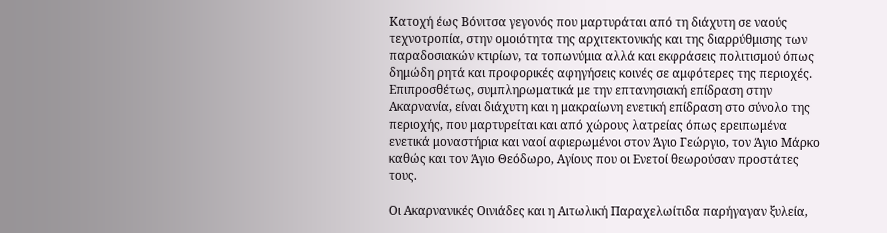Κατοχή έως Βόνιτσα γεγονός που μαρτυράται από τη διάχυτη σε ναούς τεχνοτροπία, στην ομοιότητα της αρχιτεκτονικής και της διαρρύθμισης των παραδοσιακών κτιρίων, τα τοπωνύμια αλλά και εκφράσεις πολιτισμού όπως δημώδη ρητά και προφορικές αφηγήσεις κοινές σε αμφότερες της περιοχές. Επιπροσθέτως, συμπληρωματικά με την επτανησιακή επίδραση στην Ακαρνανία, είναι διάχυτη και η μακραίωνη ενετική επίδραση στο σύνολο της περιοχής, που μαρτυρείται και από χώρους λατρείας όπως ερειπωμένα ενετικά μοναστήρια και ναοί αφιερωμένοι στον Άγιο Γεώργιο, τον Άγιο Μάρκο καθώς και τον Άγιο Θεόδωρο, Αγίους που οι Ενετοί θεωρούσαν προστάτες τους.

Οι Ακαρνανικές Οινιάδες και η Αιτωλική Παραχελωίτιδα παρήγαγαν ξυλεία,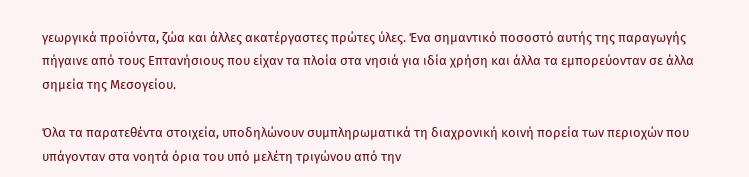γεωργικά προϊόντα, ζώα και άλλες ακατέργαστες πρώτες ύλες. Ένα σημαντικό ποσοστό αυτής της παραγωγής πήγαινε από τους Επτανήσιους που είχαν τα πλοία στα νησιά για ιδία χρήση και άλλα τα εμπορεύονταν σε άλλα σημεία της Μεσογείου.

Όλα τα παρατεθέντα στοιχεία, υποδηλώνουν συμπληρωματικά τη διαχρονική κοινή πορεία των περιοχών που υπάγονταν στα νοητά όρια του υπό μελέτη τριγώνου από την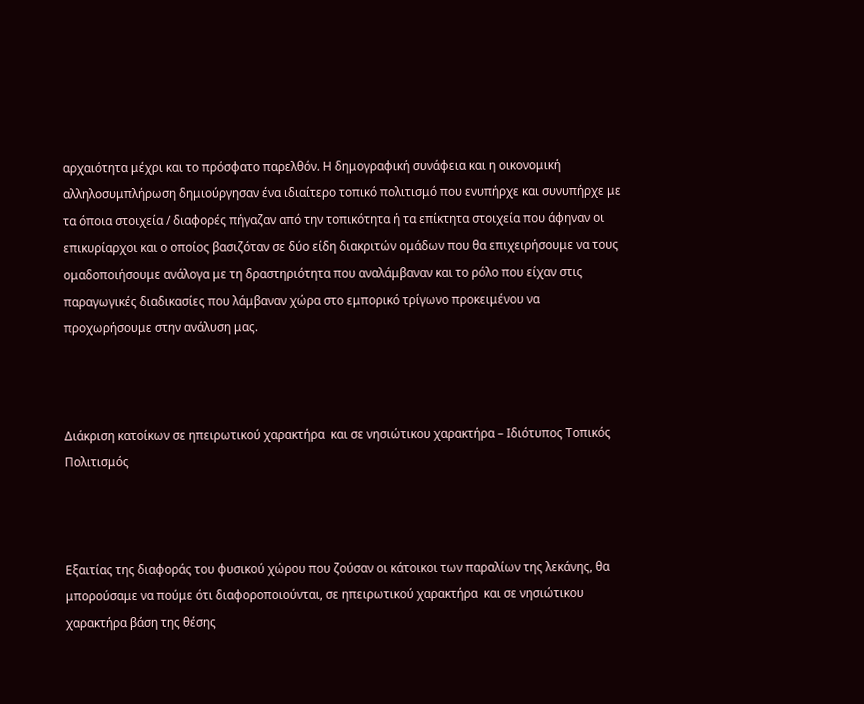αρχαιότητα μέχρι και το πρόσφατο παρελθόν. Η δημογραφική συνάφεια και η οικονομική αλληλοσυμπλήρωση δημιούργησαν ένα ιδιαίτερο τοπικό πολιτισμό που ενυπήρχε και συνυπήρχε με τα όποια στοιχεία / διαφορές πήγαζαν από την τοπικότητα ή τα επίκτητα στοιχεία που άφηναν οι επικυρίαρχοι και ο οποίος βασιζόταν σε δύο είδη διακριτών ομάδων που θα επιχειρήσουμε να τους ομαδοποιήσουμε ανάλογα με τη δραστηριότητα που αναλάμβαναν και το ρόλο που είχαν στις παραγωγικές διαδικασίες που λάμβαναν χώρα στο εμπορικό τρίγωνο προκειμένου να προχωρήσουμε στην ανάλυση μας.



Διάκριση κατοίκων σε ηπειρωτικού χαρακτήρα  και σε νησιώτικου χαρακτήρα – Ιδιότυπος Τοπικός Πολιτισμός



Εξαιτίας της διαφοράς του φυσικού χώρου που ζούσαν οι κάτοικοι των παραλίων της λεκάνης, θα μπορούσαμε να πούμε ότι διαφοροποιούνται, σε ηπειρωτικού χαρακτήρα  και σε νησιώτικου χαρακτήρα βάση της θέσης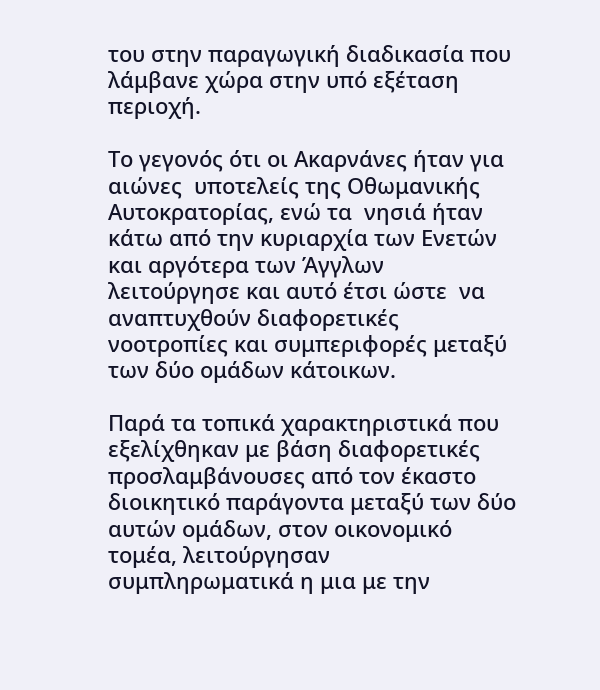του στην παραγωγική διαδικασία που λάμβανε χώρα στην υπό εξέταση περιοχή.

Το γεγονός ότι οι Ακαρνάνες ήταν για αιώνες  υποτελείς της Οθωμανικής Αυτοκρατορίας, ενώ τα  νησιά ήταν κάτω από την κυριαρχία των Ενετών και αργότερα των Άγγλων λειτούργησε και αυτό έτσι ώστε  να αναπτυχθούν διαφορετικές νοοτροπίες και συμπεριφορές μεταξύ των δύο ομάδων κάτοικων.

Παρά τα τοπικά χαρακτηριστικά που εξελίχθηκαν με βάση διαφορετικές προσλαμβάνουσες από τον έκαστο διοικητικό παράγοντα μεταξύ των δύο αυτών ομάδων, στον οικονομικό τομέα, λειτούργησαν συμπληρωματικά η μια με την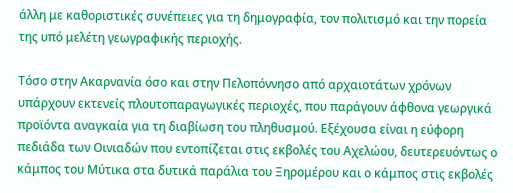άλλη με καθοριστικές συνέπειες για τη δημογραφία, τον πολιτισμό και την πορεία της υπό μελέτη γεωγραφικής περιοχής.

Τόσο στην Ακαρνανία όσο και στην Πελοπόννησο από αρχαιοτάτων χρόνων υπάρχουν εκτενείς πλουτοπαραγωγικές περιοχές, που παράγουν άφθονα γεωργικά προϊόντα αναγκαία για τη διαβίωση του πληθυσμού. Εξέχουσα είναι η εύφορη πεδιάδα των Οινιαδών που εντοπίζεται στις εκβολές του Αχελώου, δευτερευόντως ο κάμπος του Μύτικα στα δυτικά παράλια του Ξηρομέρου και ο κάμπος στις εκβολές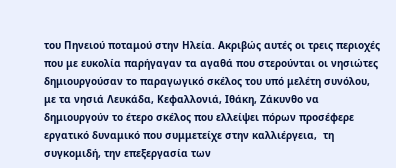του Πηνειού ποταμού στην Ηλεία. Ακριβώς αυτές οι τρεις περιοχές που με ευκολία παρήγαγαν τα αγαθά που στερούνται οι νησιώτες δημιουργούσαν το παραγωγικό σκέλος του υπό μελέτη συνόλου, με τα νησιά Λευκάδα, Κεφαλλονιά, Ιθάκη, Ζάκυνθο να δημιουργούν το έτερο σκέλος που ελλείψει πόρων προσέφερε εργατικό δυναμικό που συμμετείχε στην καλλιέργεια,  τη συγκομιδή, την επεξεργασία των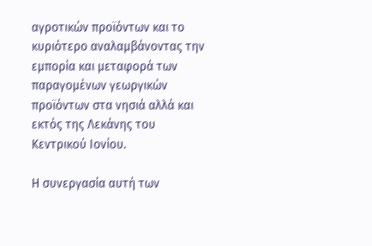αγροτικών προϊόντων και το κυριότερο αναλαμβάνοντας την εμπορία και μεταφορά των παραγομένων γεωργικών προϊόντων στα νησιά αλλά και εκτός της Λεκάνης του Κεντρικού Ιονίου.

Η συνεργασία αυτή των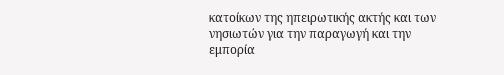κατοίκων της ηπειρωτικής ακτής και των νησιωτών για την παραγωγή και την εμπορία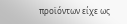προϊόντων είχε ως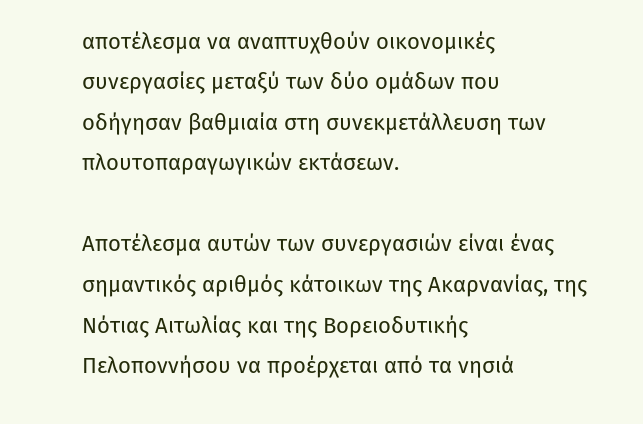αποτέλεσμα να αναπτυχθούν οικονομικές συνεργασίες μεταξύ των δύο ομάδων που οδήγησαν βαθμιαία στη συνεκμετάλλευση των πλουτοπαραγωγικών εκτάσεων.

Αποτέλεσμα αυτών των συνεργασιών είναι ένας σημαντικός αριθμός κάτοικων της Ακαρνανίας, της Νότιας Αιτωλίας και της Βορειοδυτικής  Πελοποννήσου να προέρχεται από τα νησιά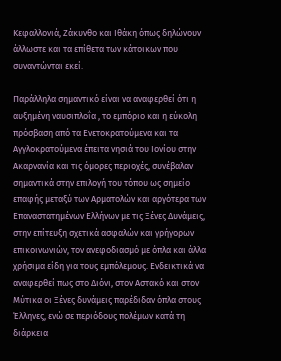Κεφαλλονιά, Ζάκυνθο και Ιθάκη όπως δηλώνουν άλλωστε και τα επίθετα των κάτοικων που συναντώνται εκεί.

Παράλληλα σημαντικό είναι να αναφερθεί ότι η αυξημένη ναυσιπλοΐα , το εμπόριο και η εύκολη πρόσβαση από τα Ενετοκρατούμενα και τα Αγγλοκρατούμενα έπειτα νησιά του Ιονίου στην Ακαρνανία και τις όμορες περιοχές, συνέβαλαν σημαντικά στην επιλογή του τόπου ως σημείο επαφής μεταξύ των Αρματολών και αργότερα των Επαναστατημένων Ελλήνων με τις Ξένες Δυνάμεις, στην επίτευξη σχετικά ασφαλών και γρήγορων επικοινωνιών, τον ανεφοδιασμό με όπλα και άλλα χρήσιμα είδη για τους εμπόλεμους. Ενδεικτικά να αναφερθεί πως στο Διόνι, στον Αστακό και στον Μύτικα οι Ξένες δυνάμεις παρέδιδαν όπλα στους Έλληνες, ενώ σε περιόδους πολέμων κατά τη διάρκεια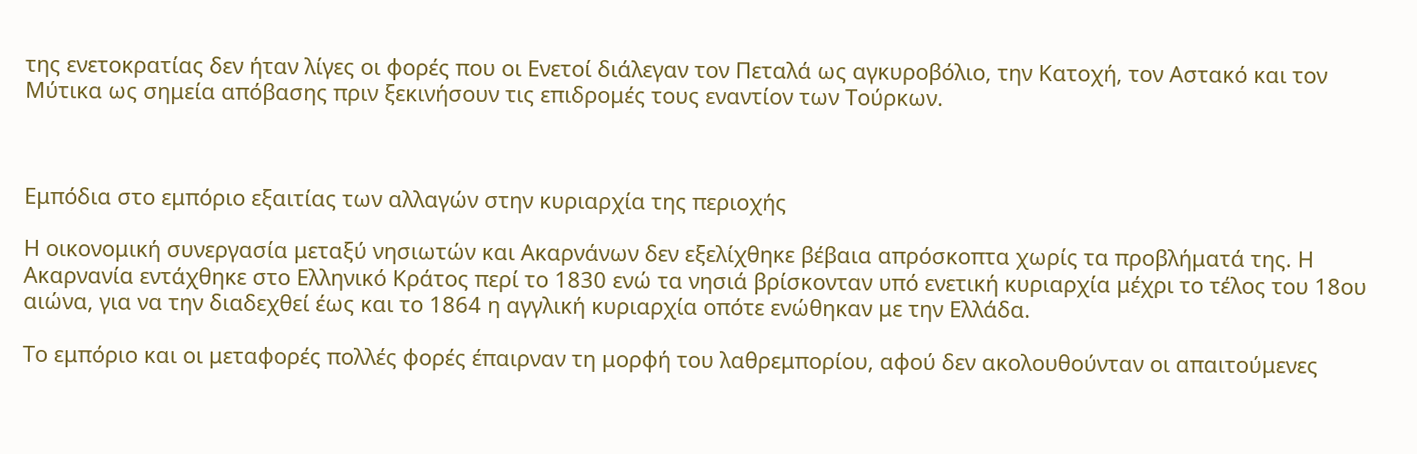της ενετοκρατίας δεν ήταν λίγες οι φορές που οι Ενετοί διάλεγαν τον Πεταλά ως αγκυροβόλιο, την Κατοχή, τον Αστακό και τον Μύτικα ως σημεία απόβασης πριν ξεκινήσουν τις επιδρομές τους εναντίον των Τούρκων.



Εμπόδια στο εμπόριο εξαιτίας των αλλαγών στην κυριαρχία της περιοχής

Η οικονομική συνεργασία μεταξύ νησιωτών και Ακαρνάνων δεν εξελίχθηκε βέβαια απρόσκοπτα χωρίς τα προβλήματά της. Η Ακαρνανία εντάχθηκε στο Ελληνικό Κράτος περί το 1830 ενώ τα νησιά βρίσκονταν υπό ενετική κυριαρχία μέχρι το τέλος του 18ου αιώνα, για να την διαδεχθεί έως και το 1864 η αγγλική κυριαρχία οπότε ενώθηκαν με την Ελλάδα.

Το εμπόριο και οι μεταφορές πολλές φορές έπαιρναν τη μορφή του λαθρεμπορίου, αφού δεν ακολουθούνταν οι απαιτούμενες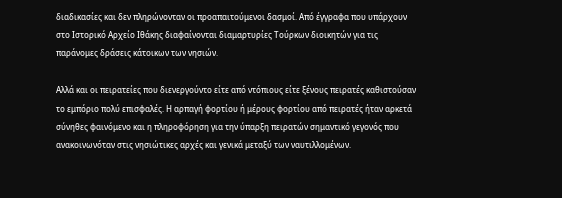διαδικασίες και δεν πληρώνονταν οι προαπαιτούμενοι δασμοί. Από έγγραφα που υπάρχουν στο Ιστορικό Αρχείο Ιθάκης διαφαίνονται διαμαρτυρίες Τούρκων διοικητών για τις παράνομες δράσεις κάτοικων των νησιών.

Αλλά και οι πειρατείες που διενεργούντο είτε από ντόπιους είτε ξένους πειρατές καθιστούσαν το εμπόριο πολύ επισφαλές. Η αρπαγή φορτίου ή μέρους φορτίου από πειρατές ήταν αρκετά σύνηθες φαινόμενο και η πληροφόρηση για την ύπαρξη πειρατών σημαντικό γεγονός που ανακοινωνόταν στις νησιώτικες αρχές και γενικά μεταξύ των ναυτιλλομένων.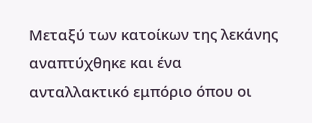Μεταξύ των κατοίκων της λεκάνης  αναπτύχθηκε και ένα ανταλλακτικό εμπόριο όπου οι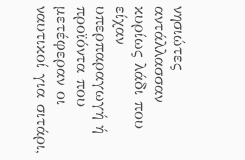νησιώτες αντάλλασσαν κυρίως λάδι που είχαν υπερπαραγωγή ή προϊόντα που μετέφεραν οι ναυτικοί για σιτάρι,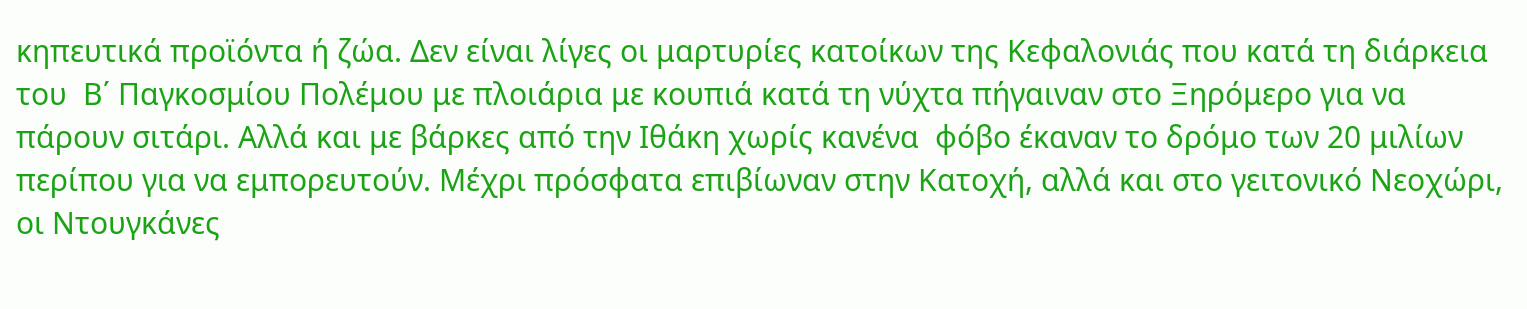κηπευτικά προϊόντα ή ζώα. Δεν είναι λίγες οι μαρτυρίες κατοίκων της Κεφαλονιάς που κατά τη διάρκεια του  Β΄ Παγκοσμίου Πολέμου με πλοιάρια με κουπιά κατά τη νύχτα πήγαιναν στο Ξηρόμερο για να πάρουν σιτάρι. Αλλά και με βάρκες από την Ιθάκη χωρίς κανένα  φόβο έκαναν το δρόμο των 20 μιλίων περίπου για να εμπορευτούν. Μέχρι πρόσφατα επιβίωναν στην Κατοχή, αλλά και στο γειτονικό Νεοχώρι, οι Ντουγκάνες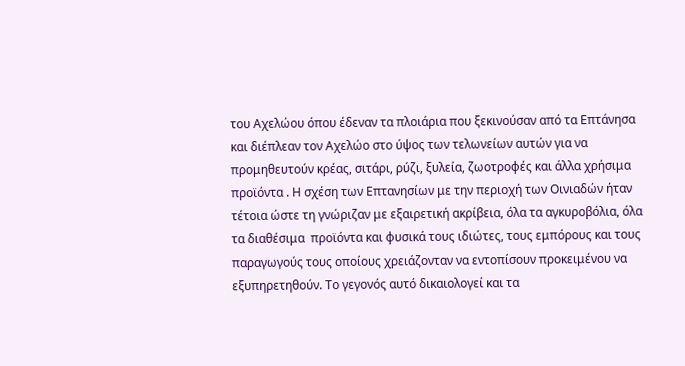του Αχελώου όπου έδεναν τα πλοιάρια που ξεκινούσαν από τα Επτάνησα και διέπλεαν τον Αχελώο στο ύψος των τελωνείων αυτών για να προμηθευτούν κρέας, σιτάρι, ρύζι, ξυλεία, ζωοτροφές και άλλα χρήσιμα προϊόντα . Η σχέση των Επτανησίων με την περιοχή των Οινιαδών ήταν τέτοια ώστε τη γνώριζαν με εξαιρετική ακρίβεια, όλα τα αγκυροβόλια, όλα τα διαθέσιμα  προϊόντα και φυσικά τους ιδιώτες, τους εμπόρους και τους παραγωγούς τους οποίους χρειάζονταν να εντοπίσουν προκειμένου να εξυπηρετηθούν. Το γεγονός αυτό δικαιολογεί και τα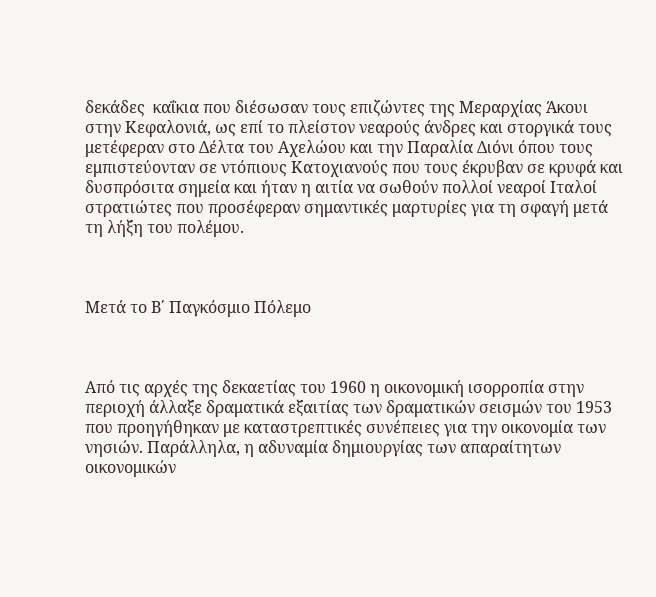δεκάδες  καΐκια που διέσωσαν τους επιζώντες της Μεραρχίας Άκουι στην Κεφαλονιά, ως επί το πλείστον νεαρούς άνδρες και στοργικά τους μετέφεραν στο Δέλτα του Αχελώου και την Παραλία Διόνι όπου τους εμπιστεύονταν σε ντόπιους Κατοχιανούς που τους έκρυβαν σε κρυφά και δυσπρόσιτα σημεία και ήταν η αιτία να σωθούν πολλοί νεαροί Ιταλοί στρατιώτες που προσέφεραν σημαντικές μαρτυρίες για τη σφαγή μετά τη λήξη του πολέμου.



Μετά το Β΄ Παγκόσμιο Πόλεμο



Από τις αρχές της δεκαετίας του 1960 η οικονομική ισορροπία στην περιοχή άλλαξε δραματικά εξαιτίας των δραματικών σεισμών του 1953 που προηγήθηκαν με καταστρεπτικές συνέπειες για την οικονομία των νησιών. Παράλληλα, η αδυναμία δημιουργίας των απαραίτητων οικονομικών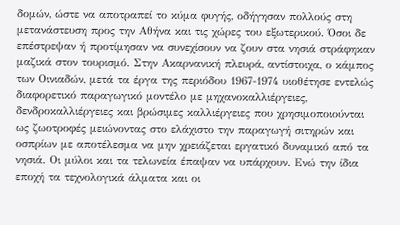δομών, ώστε να αποτραπεί το κύμα φυγής, οδήγησαν πολλούς στη μετανάστευση προς την Αθήνα και τις χώρες του εξωτερικού. Όσοι δε επέστρεψαν ή προτίμησαν να συνεχίσουν να ζουν στα νησιά στράφηκαν μαζικά στον τουρισμό. Στην Ακαρνανική πλευρά, αντίστοιχα, ο κάμπος των Οινιαδών, μετά τα έργα της περιόδου 1967-1974 υιοθέτησε εντελώς διαφορετικό παραγωγικό μοντέλο με μηχανοκαλλιέργειες, δενδροκαλλιέργειες και βρώσιμες καλλιέργειες που χρησιμοποιούνται ως ζωοτροφές μειώνοντας στο ελάχιστο την παραγωγή σιτηρών και οσπρίων με αποτέλεσμα να μην χρειάζεται εργατικό δυναμικό από τα νησιά. Οι μύλοι και τα τελωνεία έπαψαν να υπάρχουν. Ενώ την ίδια εποχή τα τεχνολογικά άλματα και οι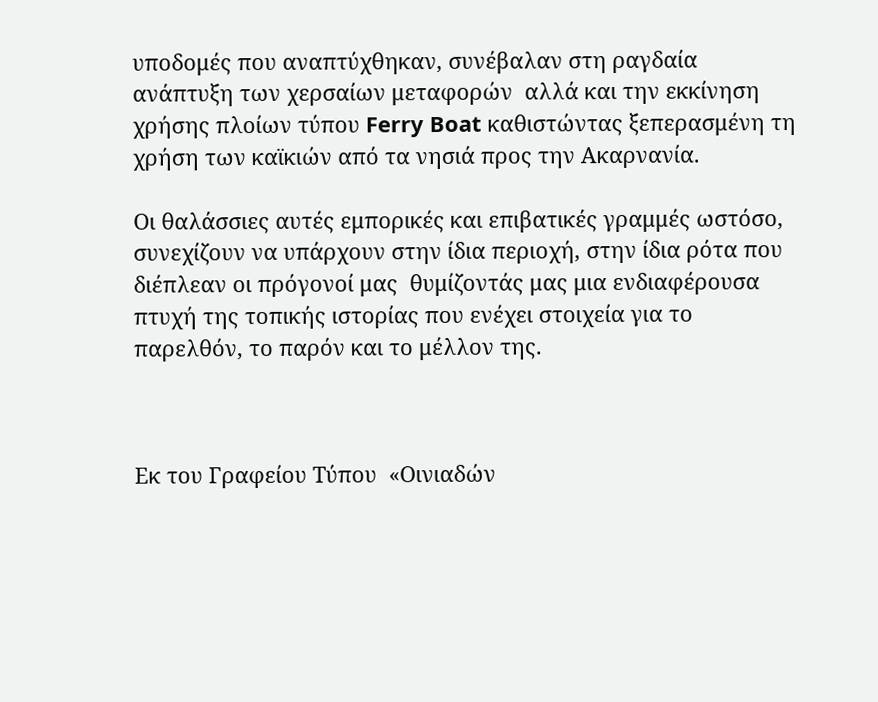υποδομές που αναπτύχθηκαν, συνέβαλαν στη ραγδαία ανάπτυξη των χερσαίων μεταφορών  αλλά και την εκκίνηση χρήσης πλοίων τύπου Ferry Boat καθιστώντας ξεπερασμένη τη χρήση των καϊκιών από τα νησιά προς την Ακαρνανία.

Οι θαλάσσιες αυτές εμπορικές και επιβατικές γραμμές ωστόσο,  συνεχίζουν να υπάρχουν στην ίδια περιοχή, στην ίδια ρότα που διέπλεαν οι πρόγονοί μας  θυμίζοντάς μας μια ενδιαφέρουσα πτυχή της τοπικής ιστορίας που ενέχει στοιχεία για το παρελθόν, το παρόν και το μέλλον της.



Εκ του Γραφείου Τύπου  «Οινιαδών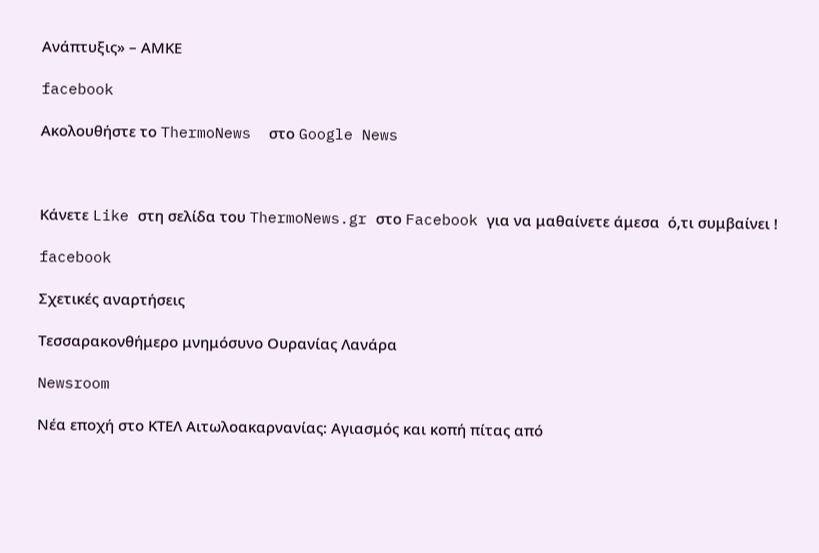Ανάπτυξις» – ΑΜΚΕ

facebook

Ακολουθήστε το ThermoNews  στο Google News



Kάνετε Like στη σελίδα του ThermoNews.gr στο Facebook για να μαθαίνετε άμεσα  ό,τι συμβαίνει !

facebook

Σχετικές αναρτήσεις

Τεσσαρακονθήμερο μνημόσυνο Ουρανίας Λανάρα

Newsroom

Νέα εποχή στο ΚΤΕΛ Αιτωλοακαρνανίας: Αγιασμός και κοπή πίτας από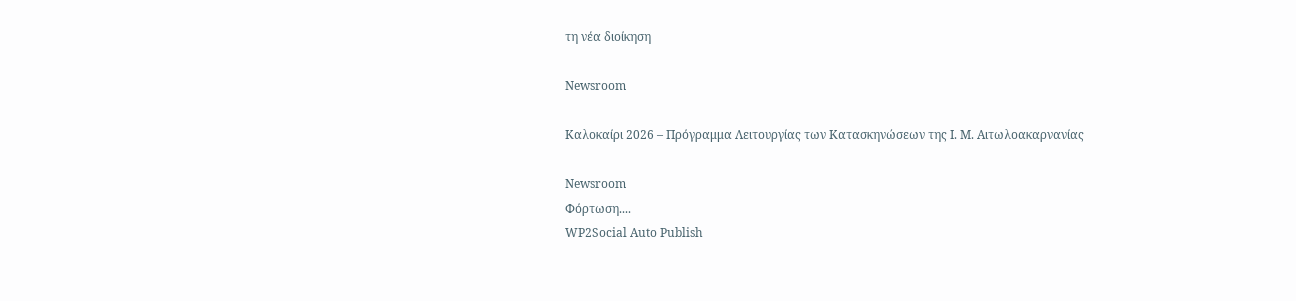τη νέα διοίκηση

Newsroom

Καλοκαίρι 2026 – Πρόγραμμα Λειτουργίας των Κατασκηνώσεων της Ι. Μ. Αιτωλοακαρνανίας

Newsroom
Φόρτωση....
WP2Social Auto Publish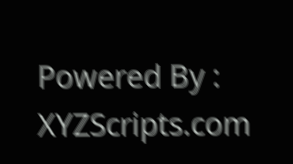Powered By : XYZScripts.com